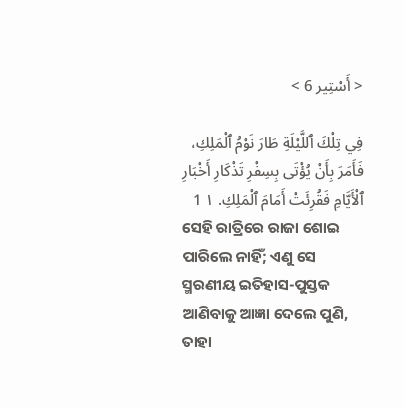< أَسْتِير 6 >

فِي تِلْكَ ٱللَّيْلَةِ طَارَ نَوْمُ ٱلْمَلِكِ، فَأَمَرَ بِأَنْ يُؤْتَى بِسِفْرِ تَذْكَارِ أَخْبَارِ ٱلْأَيَّامِ فَقُرِئَتْ أَمَامَ ٱلْمَلِكِ. ١ 1
ସେହି ରାତ୍ରିରେ ରାଜା ଶୋଇ ପାରିଲେ ନାହିଁ; ଏଣୁ ସେ ସ୍ମରଣୀୟ ଇତିହାସ-ପୁସ୍ତକ ଆଣିବାକୁ ଆଜ୍ଞା ଦେଲେ ପୁଣି, ତାହା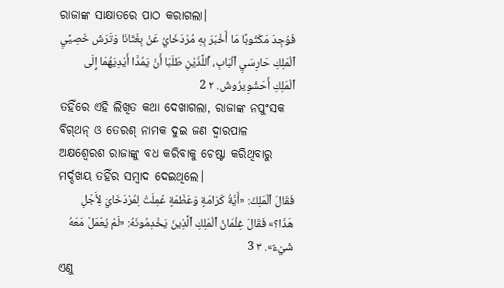ରାଜାଙ୍କ ସାକ୍ଷାତରେ ପାଠ କରାଗଲା।
فَوُجِدَ مَكْتُوبًا مَا أَخْبَرَ بِهِ مُرْدَخَايُ عَنْ بِغْثَانَا وَتَرَشَ خَصِيَّيِ ٱلْمَلِكِ حَارِسَيِ ٱلْبَابِ، ٱللَّذَيْنِ طَلَبَا أَنْ يَمُدَّا أَيْدِيَهُمَا إِلَى ٱلْمَلِكِ أَحَشْوِيرُوشَ. ٢ 2
ତହିଁରେ ଏହି ଲିଖିତ କଥା ଦେଖାଗଲା, ରାଜାଙ୍କ ନପୁଂସକ ବିଗ୍‍ଥନ୍‍ ଓ ତେରଶ୍‍ ନାମକ ଦୁଇ ଜଣ ଦ୍ୱାରପାଳ ଅକ୍ଷଶ୍ୱେରଶ ରାଜାଙ୍କୁ ବଧ କରିବାକୁ ଚେଷ୍ଟା କରିଥିବାରୁ ମର୍ଦ୍ଦଖୟ ତହିଁର ସମ୍ବାଦ ଦେଇଥିଲେ।
فَقَالَ ٱلْمَلِكُ: «أَيَّةُ كَرَامَةٍ وَعَظَمَةٍ عُمِلَتْ لِمُرْدَخَايَ لِأَجْلِ هَذَا؟» فَقَالَ غِلْمَانُ ٱلْمَلِكِ ٱلَّذِينَ يَخْدِمُونَهُ: «لَمْ يُعْمَلْ مَعَهُ شَيْءٌ». ٣ 3
ଏଣୁ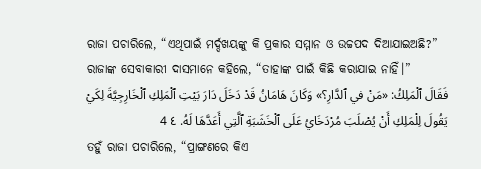ରାଜା ପଚାରିଲେ, “ଏଥିପାଇଁ ମର୍ଦ୍ଦଖୟଙ୍କୁ କି ପ୍ରକାର ସମ୍ମାନ ଓ ଉଚ୍ଚପଦ ଦିଆଯାଇଅଛି?” ରାଜାଙ୍କ ସେବାକାରୀ ଦାସମାନେ କହିଲେ, “ତାହାଙ୍କ ପାଇଁ କିଛି କରାଯାଇ ନାହିଁ।”
فَقَالَ ٱلْمَلِكُ: «مَنْ في ٱلدَّارِ؟» وَكَانَ هَامَانُ قَدْ دَخَلَ دَارَ بَيْتِ ٱلْمَلِكِ ٱلْخَارِجِيَّةَ لِكَيْ يَقُولَ لِلْمَلِكِ أَنْ يُصْلَبَ مُرْدَخَايُ عَلَى ٱلْخَشَبَةِ ٱلَّتِي أَعَدَّهَا لَهُ. ٤ 4
ତହୁଁ ରାଜା ପଚାରିଲେ, “ପ୍ରାଙ୍ଗଣରେ କିଏ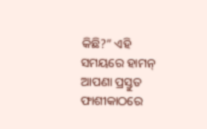କିଛି?” ଏହି ସମୟରେ ହାମନ୍‍ ଆପଣା ପ୍ରସ୍ତୁତ ଫାଶୀକାଠରେ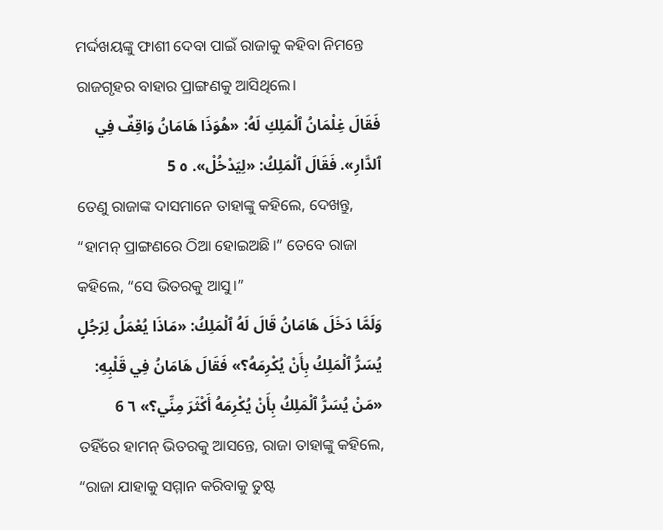ମର୍ଦ୍ଦଖୟଙ୍କୁ ଫାଶୀ ଦେବା ପାଇଁ ରାଜାକୁ କହିବା ନିମନ୍ତେ ରାଜଗୃହର ବାହାର ପ୍ରାଙ୍ଗଣକୁ ଆସିଥିଲେ।
فَقَالَ غِلْمَانُ ٱلْمَلِكِ لَهُ: «هُوَذَا هَامَانُ وَاقِفٌ فِي ٱلدَّارِ». فَقَالَ ٱلْمَلِكُ: «لِيَدْخُلْ». ٥ 5
ତେଣୁ ରାଜାଙ୍କ ଦାସମାନେ ତାହାଙ୍କୁ କହିଲେ, ଦେଖନ୍ତୁ, “ହାମନ୍‍ ପ୍ରାଙ୍ଗଣରେ ଠିଆ ହୋଇଅଛି।” ତେବେ ରାଜା କହିଲେ, “ସେ ଭିତରକୁ ଆସୁ।”
وَلَمَّا دَخَلَ هَامَانُ قَالَ لَهُ ٱلْمَلِكُ: «مَاذَا يُعْمَلُ لِرَجُلٍ يُسَرُّ ٱلْمَلِكُ بِأَنْ يُكْرِمَهُ؟» فَقَالَ هَامَانُ فِي قَلْبِهِ: «مَنْ يُسَرُّ ٱلْمَلِكُ بِأَنْ يُكْرِمَهُ أَكْثَرَ مِنِّي؟» ٦ 6
ତହିଁରେ ହାମନ୍‍ ଭିତରକୁ ଆସନ୍ତେ, ରାଜା ତାହାଙ୍କୁ କହିଲେ, “ରାଜା ଯାହାକୁ ସମ୍ମାନ କରିବାକୁ ତୁଷ୍ଟ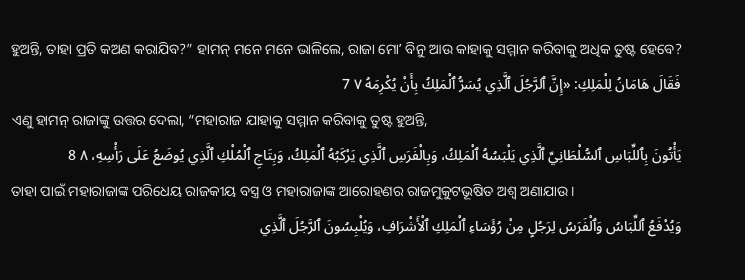ହୁଅନ୍ତି, ତାହା ପ୍ରତି କଅଣ କରାଯିବ?” ହାମନ୍‍ ମନେ ମନେ ଭାଳିଲେ, ରାଜା ମୋʼ ବିନୁ ଆଉ କାହାକୁ ସମ୍ମାନ କରିବାକୁ ଅଧିକ ତୁଷ୍ଟ ହେବେ?
فَقَالَ هَامَانُ لِلْمَلِكِ: «إِنَّ ٱلرَّجُلَ ٱلَّذِي يُسَرُّ ٱلْمَلِكُ بِأَنْ يُكْرِمَهُ ٧ 7
ଏଣୁ ହାମନ୍‍ ରାଜାଙ୍କୁ ଉତ୍ତର ଦେଲା, “ମହାରାଜ ଯାହାକୁ ସମ୍ମାନ କରିବାକୁ ତୁଷ୍ଟ ହୁଅନ୍ତି,
يَأْتُونَ بِٱللِّبَاسِ ٱلسُّلْطَانِيِّ ٱلَّذِي يَلْبَسُهُ ٱلْمَلِكُ، وَبِالْفَرَسِ ٱلَّذِي يَرْكَبُهُ ٱلْمَلِكُ، وَبِتَاجِ ٱلْمُلْكِ ٱلَّذِي يُوضَعُ عَلَى رَأْسِهِ، ٨ 8
ତାହା ପାଇଁ ମହାରାଜାଙ୍କ ପରିଧେୟ ରାଜକୀୟ ବସ୍ତ୍ର ଓ ମହାରାଜାଙ୍କ ଆରୋହଣର ରାଜମୁକୁଟଭୂଷିତ ଅଶ୍ୱ ଅଣାଯାଉ।
وَيُدْفَعُ ٱللِّبَاسُ وَٱلْفَرَسُ لِرَجُلٍ مِنْ رُؤَسَاءِ ٱلْمَلِكِ ٱلْأَشْرَافِ، وَيُلْبِسُونَ ٱلرَّجُلَ ٱلَّذِي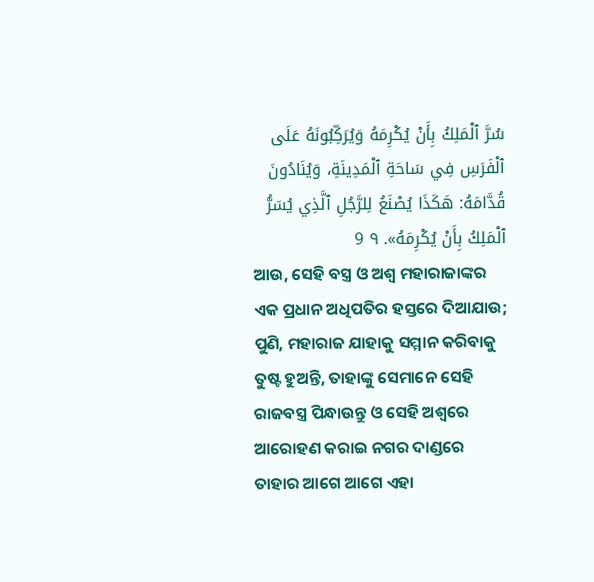سُرَّ ٱلْمَلِكُ بِأَنْ يُكْرِمَهُ وَيُرَكِّبُونَهُ عَلَى ٱلْفَرَسِ فِي سَاحَةِ ٱلْمَدِينَةِ، وَيُنَادُونَ قُدَّامَهُ: هَكَذَا يُصْنَعُ لِلرَّجُلِ ٱلَّذِي يُسَرُّ ٱلْمَلِكُ بِأَنْ يُكْرِمَهُ». ٩ 9
ଆଉ, ସେହି ବସ୍ତ୍ର ଓ ଅଶ୍ୱ ମହାରାଜାଙ୍କର ଏକ ପ୍ରଧାନ ଅଧିପତିର ହସ୍ତରେ ଦିଆଯାଉ; ପୁଣି, ମହାରାଜ ଯାହାକୁ ସମ୍ମାନ କରିବାକୁ ତୁଷ୍ଟ ହୁଅନ୍ତି, ତାହାଙ୍କୁ ସେମାନେ ସେହି ରାଜବସ୍ତ୍ର ପିନ୍ଧାଉନ୍ତୁ ଓ ସେହି ଅଶ୍ୱରେ ଆରୋହଣ କରାଇ ନଗର ଦାଣ୍ଡରେ ତାହାର ଆଗେ ଆଗେ ଏହା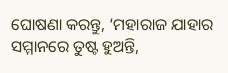ଘୋଷଣା କରନ୍ତୁ, ‘ମହାରାଜ ଯାହାର ସମ୍ମାନରେ ତୁଷ୍ଟ ହୁଅନ୍ତି,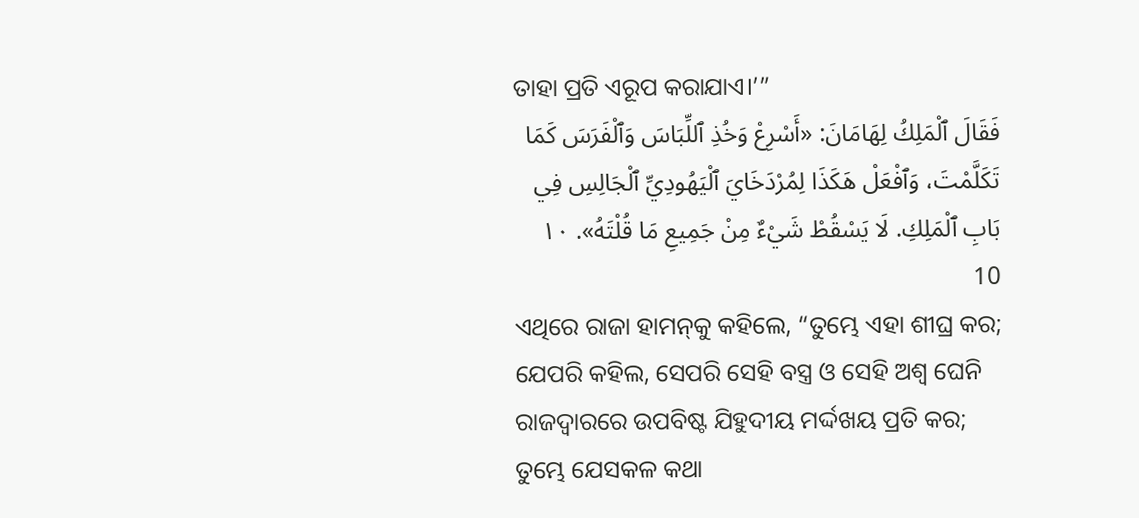ତାହା ପ୍ରତି ଏରୂପ କରାଯାଏ।’”
فَقَالَ ٱلْمَلِكُ لِهَامَانَ: «أَسْرِعْ وَخُذِ ٱللِّبَاسَ وَٱلْفَرَسَ كَمَا تَكَلَّمْتَ، وَٱفْعَلْ هَكَذَا لِمُرْدَخَايَ ٱلْيَهُودِيِّ ٱلْجَالِسِ فِي بَابِ ٱلْمَلِكِ. لَا يَسْقُطْ شَيْءٌ مِنْ جَمِيعِ مَا قُلْتَهُ». ١٠ 10
ଏଥିରେ ରାଜା ହାମନ୍‍କୁ କହିଲେ, “ତୁମ୍ଭେ ଏହା ଶୀଘ୍ର କର; ଯେପରି କହିଲ, ସେପରି ସେହି ବସ୍ତ୍ର ଓ ସେହି ଅଶ୍ୱ ଘେନି ରାଜଦ୍ୱାରରେ ଉପବିଷ୍ଟ ଯିହୁଦୀୟ ମର୍ଦ୍ଦଖୟ ପ୍ରତି କର; ତୁମ୍ଭେ ଯେସକଳ କଥା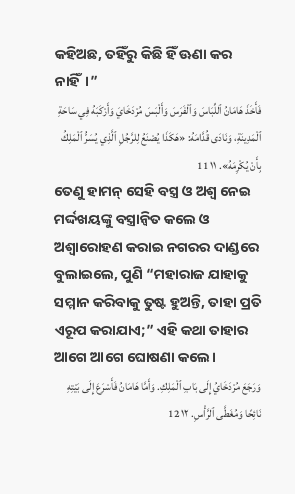କହିଅଛ, ତହିଁରୁ କିଛି ହିଁ ଊଣା କର ନାହିଁ।”
فَأَخَذَ هَامَانُ ٱللِّبَاسَ وَٱلْفَرَسَ وَأَلْبَسَ مُرْدَخَايَ وَأَرْكَبَهُ فِي سَاحَةِ ٱلْمَدِينَةِ، وَنَادَى قُدَّامَهُ: «هَكَذَا يُصْنَعُ لِلرَّجُلِ ٱلَّذِي يُسَرُّ ٱلْمَلِكُ بِأَنْ يُكْرِمَهُ». ١١ 11
ତେଣୁ ହାମନ୍‍ ସେହି ବସ୍ତ୍ର ଓ ଅଶ୍ୱ ନେଇ ମର୍ଦ୍ଦଖୟଙ୍କୁ ବସ୍ତ୍ରାନ୍ୱିତ କଲେ ଓ ଅଶ୍ୱାରୋହଣ କରାଇ ନଗରର ଦାଣ୍ଡରେ ବୁଲାଇଲେ, ପୁଣି “ମହାରାଜ ଯାହାକୁ ସମ୍ମାନ କରିବାକୁ ତୁଷ୍ଟ ହୁଅନ୍ତି, ତାହା ପ୍ରତି ଏରୂପ କରାଯାଏ;” ଏହି କଥା ତାହାର ଆଗେ ଆଗେ ଘୋଷଣା କଲେ।
وَرَجَعَ مُرْدَخَايُ إِلَى بَابِ ٱلْمَلِكِ. وَأَمَّا هَامَانُ فَأَسْرَعَ إِلَى بَيْتِهِ نَائِحًا وَمُغَطَّى ٱلرَّأْسِ. ١٢ 12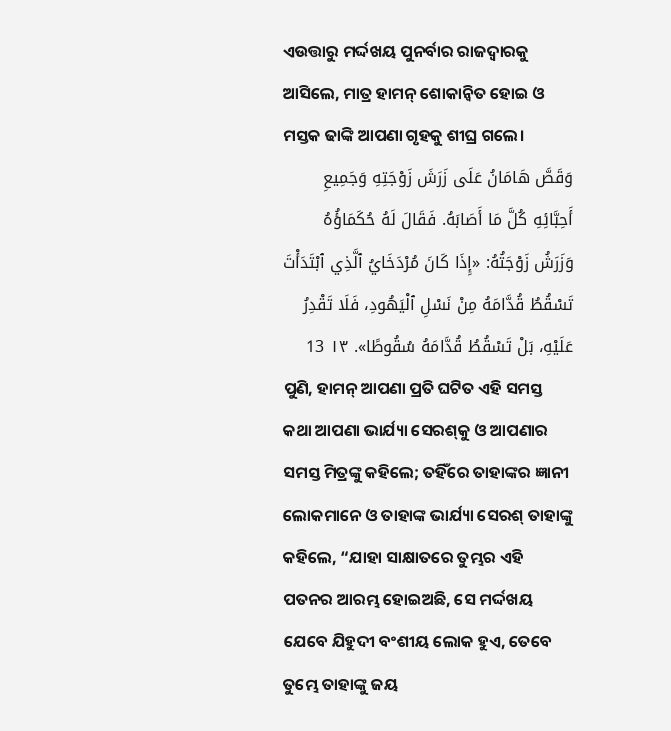ଏଉତ୍ତାରୁ ମର୍ଦ୍ଦଖୟ ପୁନର୍ବାର ରାଜଦ୍ୱାରକୁ ଆସିଲେ, ମାତ୍ର ହାମନ୍‍ ଶୋକାନ୍ୱିତ ହୋଇ ଓ ମସ୍ତକ ଢାଙ୍କି ଆପଣା ଗୃହକୁ ଶୀଘ୍ର ଗଲେ।
وَقَصَّ هَامَانُ عَلَى زَرَشَ زَوْجَتِهِ وَجَمِيعِ أَحِبَّائِهِ كُلَّ مَا أَصَابَهُ. فَقَالَ لَهُ حُكَمَاؤُهُ وَزَرَشُ زَوْجَتُهُ: «إِذَا كَانَ مُرْدَخَايُ ٱلَّذِي ٱبْتَدَأْتَ تَسْقُطُ قُدَّامَهُ مِنْ نَسْلِ ٱلْيَهُودِ، فَلَا تَقْدِرُ عَلَيْهِ، بَلْ تَسْقُطُ قُدَّامَهُ سُقُوطًا». ١٣ 13
ପୁଣି, ହାମନ୍‍ ଆପଣା ପ୍ରତି ଘଟିତ ଏହି ସମସ୍ତ କଥା ଆପଣା ଭାର୍ଯ୍ୟା ସେରଶ୍‍କୁ ଓ ଆପଣାର ସମସ୍ତ ମିତ୍ରଙ୍କୁ କହିଲେ; ତହିଁରେ ତାହାଙ୍କର ଜ୍ଞାନୀ ଲୋକମାନେ ଓ ତାହାଙ୍କ ଭାର୍ଯ୍ୟା ସେରଶ୍‍ ତାହାଙ୍କୁ କହିଲେ, “ଯାହା ସାକ୍ଷାତରେ ତୁମ୍ଭର ଏହି ପତନର ଆରମ୍ଭ ହୋଇଅଛି, ସେ ମର୍ଦ୍ଦଖୟ ଯେବେ ଯିହୁଦୀ ବଂଶୀୟ ଲୋକ ହୁଏ, ତେବେ ତୁମ୍ଭେ ତାହାଙ୍କୁ ଜୟ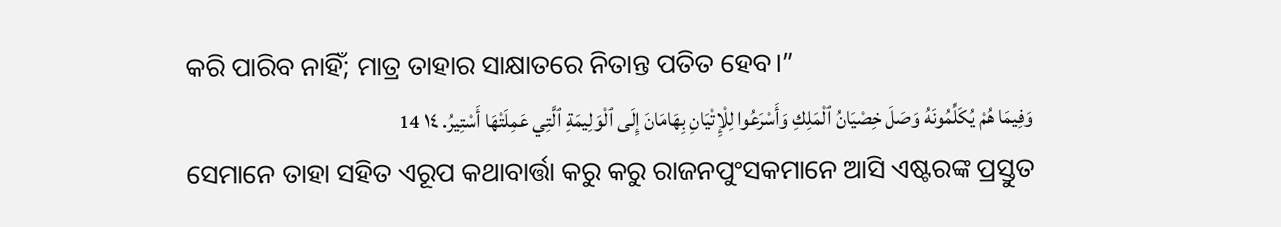କରି ପାରିବ ନାହିଁ; ମାତ୍ର ତାହାର ସାକ୍ଷାତରେ ନିତାନ୍ତ ପତିତ ହେବ।”
وَفِيمَا هُمْ يُكَلِّمُونَهُ وَصَلَ خِصْيَانُ ٱلْمَلِكِ وَأَسْرَعُوا لِلْإِتْيَانِ بِهَامَانَ إِلَى ٱلْوَلِيمَةِ ٱلَّتِي عَمِلَتْهَا أَسْتِيرُ. ١٤ 14
ସେମାନେ ତାହା ସହିତ ଏରୂପ କଥାବାର୍ତ୍ତା କରୁ କରୁ ରାଜନପୁଂସକମାନେ ଆସି ଏଷ୍ଟରଙ୍କ ପ୍ରସ୍ତୁତ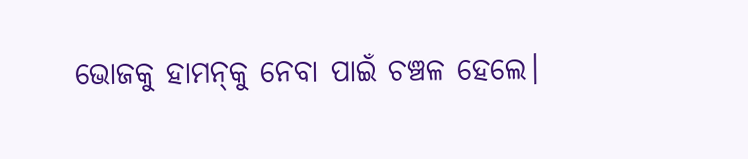ଭୋଜକୁ ହାମନ୍‍କୁ ନେବା ପାଇଁ ଚଞ୍ଚଳ ହେଲେ।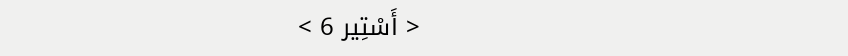< أَسْتِير 6 >